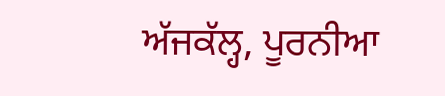ਅੱਜਕੱਲ੍ਹ, ਪੂਰਨੀਆ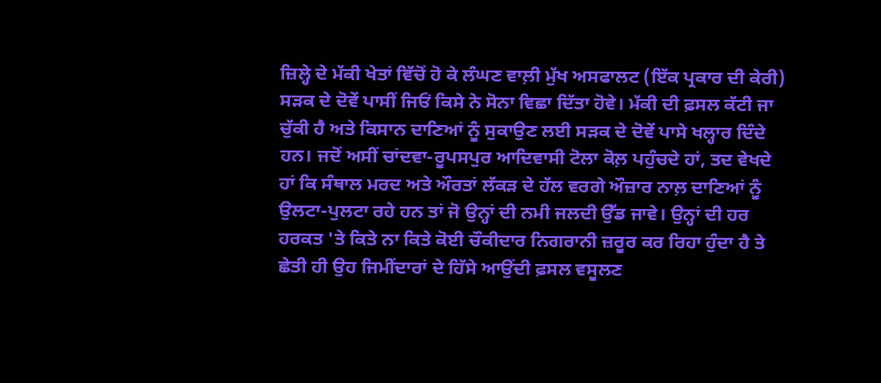ਜ਼ਿਲ੍ਹੇ ਦੇ ਮੱਕੀ ਖੇਤਾਂ ਵਿੱਚੋਂ ਹੋ ਕੇ ਲੰਘਣ ਵਾਲ਼ੀ ਮੁੱਖ ਅਸਫਾਲਟ (ਇੱਕ ਪ੍ਰਕਾਰ ਦੀ ਕੇਰੀ) ਸੜਕ ਦੇ ਦੋਵੇਂ ਪਾਸੀਂ ਜਿਓਂ ਕਿਸੇ ਨੇ ਸੋਨਾ ਵਿਛਾ ਦਿੱਤਾ ਹੋਵੇ। ਮੱਕੀ ਦੀ ਫ਼ਸਲ ਕੱਟੀ ਜਾ ਚੁੱਕੀ ਹੈ ਅਤੇ ਕਿਸਾਨ ਦਾਣਿਆਂ ਨੂੰ ਸੁਕਾਉਣ ਲਈ ਸੜਕ ਦੇ ਦੋਵੇਂ ਪਾਸੇ ਖਲ੍ਹਾਰ ਦਿੰਦੇ ਹਨ। ਜਦੋਂ ਅਸੀਂ ਚਾਂਦਵਾ-ਰੂਪਸਪੁਰ ਆਦਿਵਾਸੀ ਟੋਲਾ ਕੋਲ਼ ਪਹੁੰਚਦੇ ਹਾਂ, ਤਦ ਵੇਖਦੇ ਹਾਂ ਕਿ ਸੰਥਾਲ ਮਰਦ ਅਤੇ ਔਰਤਾਂ ਲੱਕੜ ਦੇ ਹੱਲ ਵਰਗੇ ਔਜ਼ਾਰ ਨਾਲ਼ ਦਾਣਿਆਂ ਨੂੰ ਉਲਟਾ-ਪੁਲਟਾ ਰਹੇ ਹਨ ਤਾਂ ਜੋ ਉਨ੍ਹਾਂ ਦੀ ਨਮੀ ਜਲਦੀ ਉੱਡ ਜਾਵੇ। ਉਨ੍ਹਾਂ ਦੀ ਹਰ ਹਰਕਤ 'ਤੇ ਕਿਤੇ ਨਾ ਕਿਤੇ ਕੋਈ ਚੌਕੀਦਾਰ ਨਿਗਰਾਨੀ ਜ਼ਰੂਰ ਕਰ ਰਿਹਾ ਹੁੰਦਾ ਹੈ ਤੇ ਛੇਤੀ ਹੀ ਉਹ ਜਿਮੀਂਦਾਰਾਂ ਦੇ ਹਿੱਸੇ ਆਉਂਦੀ ਫ਼ਸਲ ਵਸੂਲਣ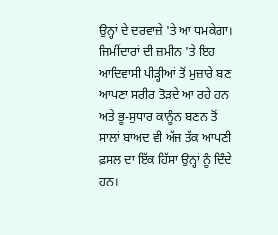ਉਨ੍ਹਾਂ ਦੇ ਦਰਵਾਜ਼ੇ 'ਤੇ ਆ ਧਮਕੇਗਾ। ਜਿਮੀਂਦਾਰਾਂ ਦੀ ਜ਼ਮੀਨ 'ਤੇ ਇਹ ਆਦਿਵਾਸੀ ਪੀੜ੍ਹੀਆਂ ਤੋਂ ਮੁਜ਼ਾਰੇ ਬਣ ਆਪਣਾ ਸਰੀਰ ਤੋੜਦੇ ਆ ਰਹੇ ਹਨ ਅਤੇ ਭੂ-ਸੁਧਾਰ ਕਾਨੂੰਨ ਬਣਨ ਤੋਂ ਸਾਲਾਂ ਬਾਅਦ ਵੀ ਅੱਜ ਤੱਕ ਆਪਣੀ ਫ਼ਸਲ ਦਾ ਇੱਕ ਹਿੱਸਾ ਉਨ੍ਹਾਂ ਨੂੰ ਦਿੰਦੇ ਹਨ।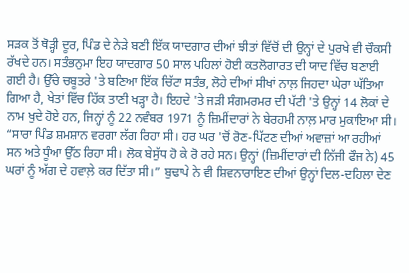ਸੜਕ ਤੋਂ ਥੋੜ੍ਹੀ ਦੂਰ, ਪਿੰਡ ਦੇ ਨੇੜੇ ਬਣੀ ਇੱਕ ਯਾਦਗਾਰ ਦੀਆਂ ਝੀਤਾਂ ਵਿੱਚੋਂ ਦੀ ਉਨ੍ਹਾਂ ਦੇ ਪੁਰਖੇ ਵੀ ਚੌਕਸੀ ਰੱਖਦੇ ਹਨ। ਸਤੰਭਨੁਮਾ ਇਹ ਯਾਦਗਾਰ 50 ਸਾਲ ਪਹਿਲਾਂ ਹੋਈ ਕਤਲੋਗਾਰਤ ਦੀ ਯਾਦ ਵਿੱਚ ਬਣਾਈ ਗਈ ਹੈ। ਉੱਚੇ ਚਬੂਤਰੇ 'ਤੇ ਬਣਿਆ ਇੱਕ ਚਿੱਟਾ ਸਤੰਭ, ਲੋਹੇ ਦੀਆਂ ਸੀਖਾਂ ਨਾਲ਼ ਜਿਹਦਾ ਘੇਰਾ ਘੱਤਿਆ ਗਿਆ ਹੈ, ਖੇਤਾਂ ਵਿੱਚ ਹਿੱਕ ਤਾਣੀ ਖੜ੍ਹਾ ਹੈ। ਇਹਦੇ 'ਤੇ ਜੜੀ ਸੰਗਮਰਮਰ ਦੀ ਪੱਟੀ 'ਤੇ ਉਨ੍ਹਾਂ 14 ਲੋਕਾਂ ਦੇ ਨਾਮ ਖੁਦੇ ਹੋਏ ਹਨ, ਜਿਨ੍ਹਾਂ ਨੂੰ 22 ਨਵੰਬਰ 1971 ਨੂੰ ਜ਼ਿਮੀਂਦਾਰਾਂ ਨੇ ਬੇਰਹਮੀ ਨਾਲ਼ ਮਾਰ ਮੁਕਾਇਆ ਸੀ।
“ਸਾਰਾ ਪਿੰਡ ਸ਼ਮਸ਼ਾਨ ਵਰਗਾ ਲੱਗ ਰਿਹਾ ਸੀ। ਹਰ ਘਰ 'ਚੋਂ ਰੋਣ-ਪਿੱਟਣ ਦੀਆਂ ਅਵਾਜ਼ਾਂ ਆ ਰਹੀਆਂ ਸਨ ਅਤੇ ਧੂੰਆ ਉੱਠ ਰਿਹਾ ਸੀ। ਲੋਕ ਬੇਸੁੱਧ ਹੋ ਕੇ ਰੋ ਰਹੇ ਸਨ। ਉਨ੍ਹਾਂ (ਜ਼ਿਮੀਂਦਾਰਾਂ ਦੀ ਨਿੱਜੀ ਫੌਜ ਨੇ) 45 ਘਰਾਂ ਨੂੰ ਅੱਗ ਦੇ ਹਵਾਲ਼ੇ ਕਰ ਦਿੱਤਾ ਸੀ।” ਬੁਢਾਪੇ ਨੇ ਵੀ ਸ਼ਿਵਨਾਰਾਇਣ ਦੀਆਂ ਉਨ੍ਹਾਂ ਦਿਲ-ਦਹਿਲਾ ਦੇਣ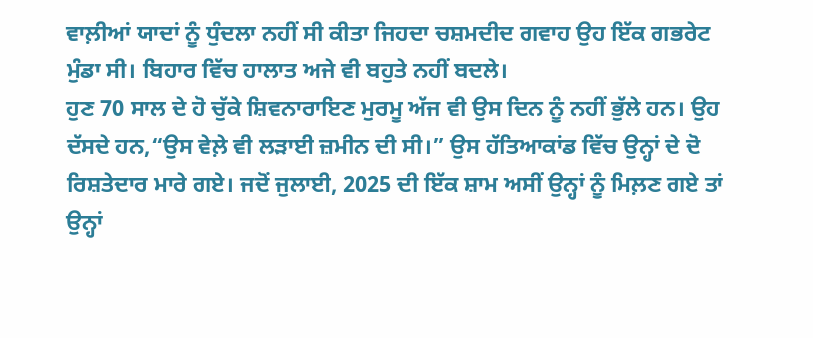ਵਾਲ਼ੀਆਂ ਯਾਦਾਂ ਨੂੰ ਧੁੰਦਲਾ ਨਹੀਂ ਸੀ ਕੀਤਾ ਜਿਹਦਾ ਚਸ਼ਮਦੀਦ ਗਵਾਹ ਉਹ ਇੱਕ ਗਭਰੇਟ ਮੁੰਡਾ ਸੀ। ਬਿਹਾਰ ਵਿੱਚ ਹਾਲਾਤ ਅਜੇ ਵੀ ਬਹੁਤੇ ਨਹੀਂ ਬਦਲੇ।
ਹੁਣ 70 ਸਾਲ ਦੇ ਹੋ ਚੁੱਕੇ ਸ਼ਿਵਨਾਰਾਇਣ ਮੁਰਮੂ ਅੱਜ ਵੀ ਉਸ ਦਿਨ ਨੂੰ ਨਹੀਂ ਭੁੱਲੇ ਹਨ। ਉਹ ਦੱਸਦੇ ਹਨ,“ਉਸ ਵੇਲ਼ੇ ਵੀ ਲੜਾਈ ਜ਼ਮੀਨ ਦੀ ਸੀ।” ਉਸ ਹੱਤਿਆਕਾਂਡ ਵਿੱਚ ਉਨ੍ਹਾਂ ਦੇ ਦੋ ਰਿਸ਼ਤੇਦਾਰ ਮਾਰੇ ਗਏ। ਜਦੋਂ ਜੁਲਾਈ, 2025 ਦੀ ਇੱਕ ਸ਼ਾਮ ਅਸੀਂ ਉਨ੍ਹਾਂ ਨੂੰ ਮਿਲ਼ਣ ਗਏ ਤਾਂ ਉਨ੍ਹਾਂ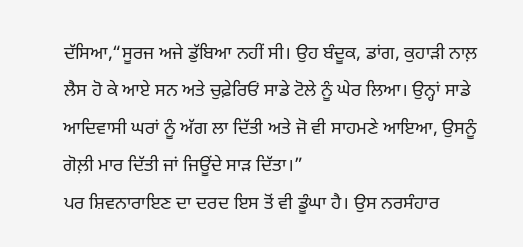ਦੱਸਿਆ,“ਸੂਰਜ ਅਜੇ ਡੁੱਬਿਆ ਨਹੀਂ ਸੀ। ਉਹ ਬੰਦੂਕ, ਡਾਂਗ, ਕੁਹਾੜੀ ਨਾਲ਼ ਲੈਸ ਹੋ ਕੇ ਆਏ ਸਨ ਅਤੇ ਚੁਫ਼ੇਰਿਓਂ ਸਾਡੇ ਟੋਲੇ ਨੂੰ ਘੇਰ ਲਿਆ। ਉਨ੍ਹਾਂ ਸਾਡੇ ਆਦਿਵਾਸੀ ਘਰਾਂ ਨੂੰ ਅੱਗ ਲਾ ਦਿੱਤੀ ਅਤੇ ਜੋ ਵੀ ਸਾਹਮਣੇ ਆਇਆ, ਉਸਨੂੰ ਗੋਲ਼ੀ ਮਾਰ ਦਿੱਤੀ ਜਾਂ ਜਿਊਂਦੇ ਸਾੜ ਦਿੱਤਾ।”
ਪਰ ਸ਼ਿਵਨਾਰਾਇਣ ਦਾ ਦਰਦ ਇਸ ਤੋਂ ਵੀ ਡੂੰਘਾ ਹੈ। ਉਸ ਨਰਸੰਹਾਰ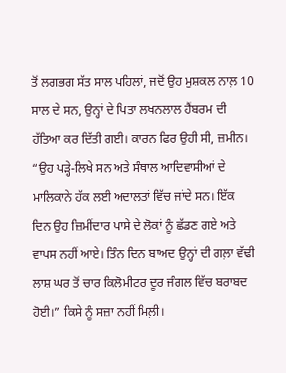ਤੋਂ ਲਗਭਗ ਸੱਤ ਸਾਲ ਪਹਿਲਾਂ, ਜਦੋਂ ਉਹ ਮੁਸ਼ਕਲ ਨਾਲ਼ 10 ਸਾਲ ਦੇ ਸਨ, ਉਨ੍ਹਾਂ ਦੇ ਪਿਤਾ ਲਖਨਲਾਲ ਹੈਂਬਰਮ ਦੀ ਹੱਤਿਆ ਕਰ ਦਿੱਤੀ ਗਈ। ਕਾਰਨ ਫਿਰ ਉਹੀ ਸੀ, ਜ਼ਮੀਨ। “ਉਹ ਪੜ੍ਹੇ-ਲਿਖੇ ਸਨ ਅਤੇ ਸੰਥਾਲ ਆਦਿਵਾਸੀਆਂ ਦੇ ਮਾਲਿਕਾਨੇ ਹੱਕ ਲਈ ਅਦਾਲਤਾਂ ਵਿੱਚ ਜਾਂਦੇ ਸਨ। ਇੱਕ ਦਿਨ ਉਹ ਜ਼ਿਮੀਂਦਾਰ ਪਾਸੇ ਦੇ ਲੋਕਾਂ ਨੂੰ ਛੱਡਣ ਗਏ ਅਤੇ ਵਾਪਸ ਨਹੀਂ ਆਏ। ਤਿੰਨ ਦਿਨ ਬਾਅਦ ਉਨ੍ਹਾਂ ਦੀ ਗਲ਼ਾ ਵੱਢੀ ਲਾਸ਼ ਘਰ ਤੋਂ ਚਾਰ ਕਿਲੋਮੀਟਰ ਦੂਰ ਜੰਗਲ ਵਿੱਚ ਬਰਾਬਦ ਹੋਈ।” ਕਿਸੇ ਨੂੰ ਸਜ਼ਾ ਨਹੀਂ ਮਿਲ਼ੀ।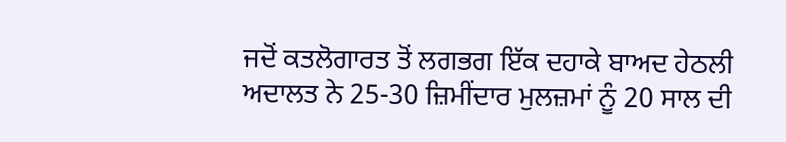ਜਦੋਂ ਕਤਲੋਗਾਰਤ ਤੋਂ ਲਗਭਗ ਇੱਕ ਦਹਾਕੇ ਬਾਅਦ ਹੇਠਲੀ ਅਦਾਲਤ ਨੇ 25-30 ਜ਼ਿਮੀਂਦਾਰ ਮੁਲਜ਼ਮਾਂ ਨੂੰ 20 ਸਾਲ ਦੀ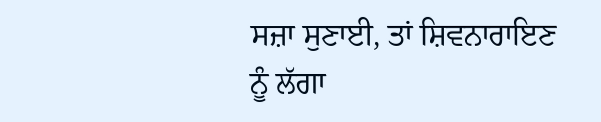ਸਜ਼ਾ ਸੁਣਾਈ, ਤਾਂ ਸ਼ਿਵਨਾਰਾਇਣ ਨੂੰ ਲੱਗਾ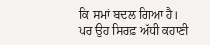ਕਿ ਸਮਾਂ ਬਦਲ ਗਿਆ ਹੈ।
ਪਰ ਉਹ ਸਿਰਫ਼ ਅੱਧੀ ਕਹਾਣੀ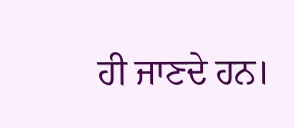ਹੀ ਜਾਣਦੇ ਹਨ।